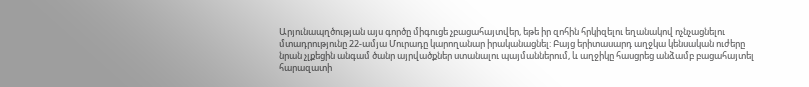Արյունապղծության այս գործը միգուցե չբացահայտվեր, եթե իր զոհին հրկիզելու եղանակով ոչնչացնելու մտադրությունը 22-ամյա Մուրադը կարողանար իրականացնել: Բայց երիտասարդ աղջկա կենսական ուժերը նրան չլքեցին անգամ ծանր այրվածքներ ստանալու պայմաններում, և աղջիկը հասցրեց անձամբ բացահայտել հարազատի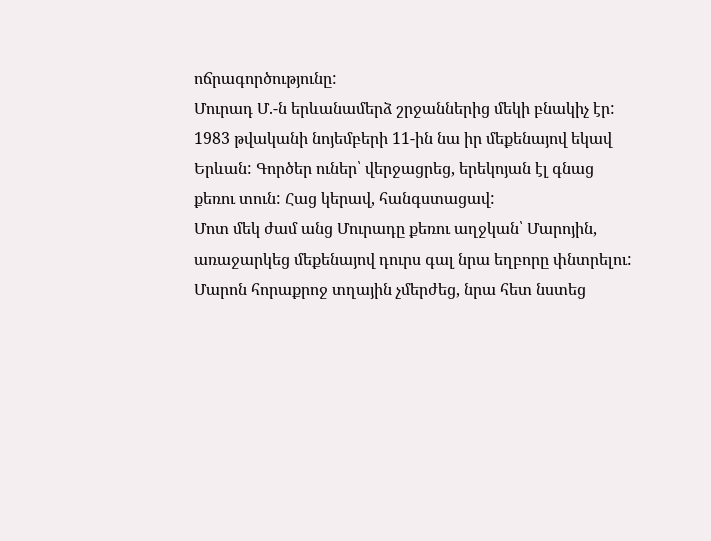ոճրագործությունը:
Մուրադ Մ.-ն երևանամերձ շրջաններից մեկի բնակիչ էր:
1983 թվականի նոյեմբերի 11-ին նա իր մեքենայով եկավ Երևան: Գործեր ուներ՝ վերջացրեց, երեկոյան էլ գնաց քեռու տուն: Հաց կերավ, հանգստացավ:
Մոտ մեկ ժամ անց Մուրադը քեռու աղջկան՝ Մարոյին, առաջարկեց մեքենայով դուրս գալ նրա եղբորը փնտրելու:
Մարոն հորաքրոջ տղային չմերժեց, նրա հետ նստեց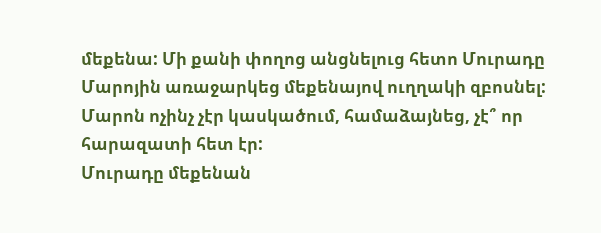մեքենա: Մի քանի փողոց անցնելուց հետո Մուրադը Մարոյին առաջարկեց մեքենայով ուղղակի զբոսնել:
Մարոն ոչինչ չէր կասկածում, համաձայնեց, չէ՞ որ հարազատի հետ էր:
Մուրադը մեքենան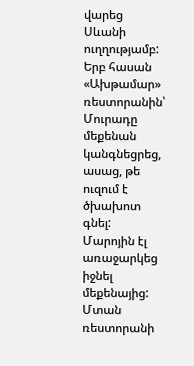վարեց Սևանի ուղղությամբ:
Երբ հասան «Ախթամար» ռեստորանին՝ Մուրադը մեքենան կանգնեցրեց, ասաց, թե ուզում է ծխախոտ գնել: Մարոյին էլ առաջարկեց իջնել մեքենայից: Մտան ռեստորանի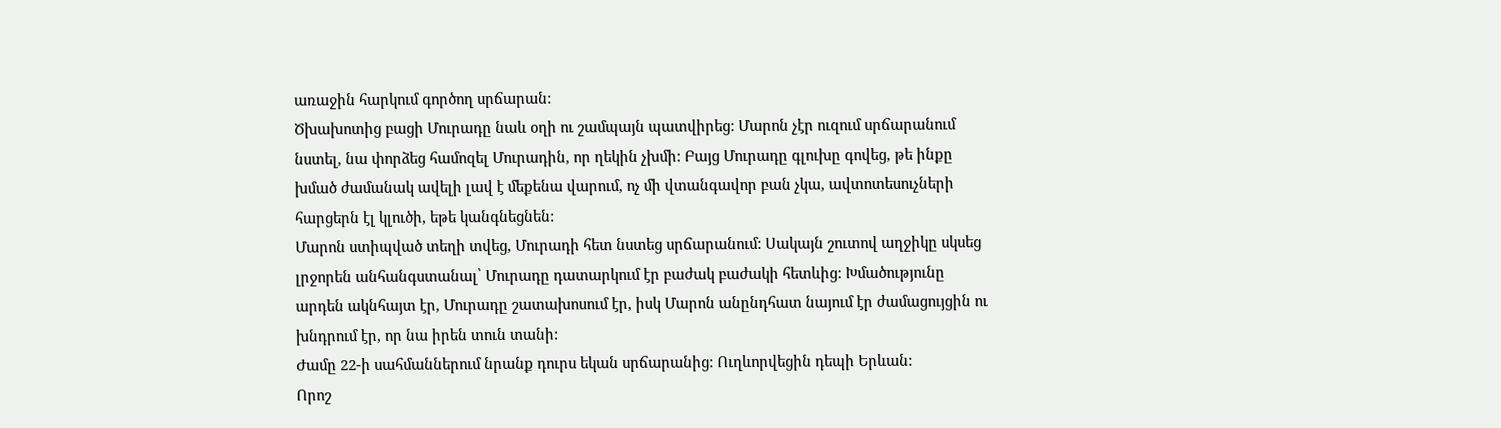առաջին հարկում գործող սրճարան:
Ծխախոտից բացի Մուրադը նաև օղի ու շամպայն պատվիրեց: Մարոն չէր ուզում սրճարանում նստել, նա փորձեց համոզել Մուրադին, որ ղեկին չխմի: Բայց Մուրադը գլուխը գովեց, թե ինքը խմած ժամանակ ավելի լավ է մեքենա վարում, ոչ մի վտանգավոր բան չկա, ավտոտեսուչների հարցերն էլ կլուծի, եթե կանգնեցնեն:
Մարոն ստիպված տեղի տվեց, Մուրադի հետ նստեց սրճարանում: Սակայն շուտով աղջիկը սկսեց լրջորեն անհանգստանալ՝ Մուրադը դատարկում էր բաժակ բաժակի հետևից: Խմածությունը արդեն ակնհայտ էր, Մուրադը շատախոսում էր, իսկ Մարոն անընդհատ նայում էր ժամացույցին ու խնդրում էր, որ նա իրեն տուն տանի:
Ժամը 22-ի սահմաններում նրանք դուրս եկան սրճարանից: Ուղևորվեցին դեպի Երևան:
Որոշ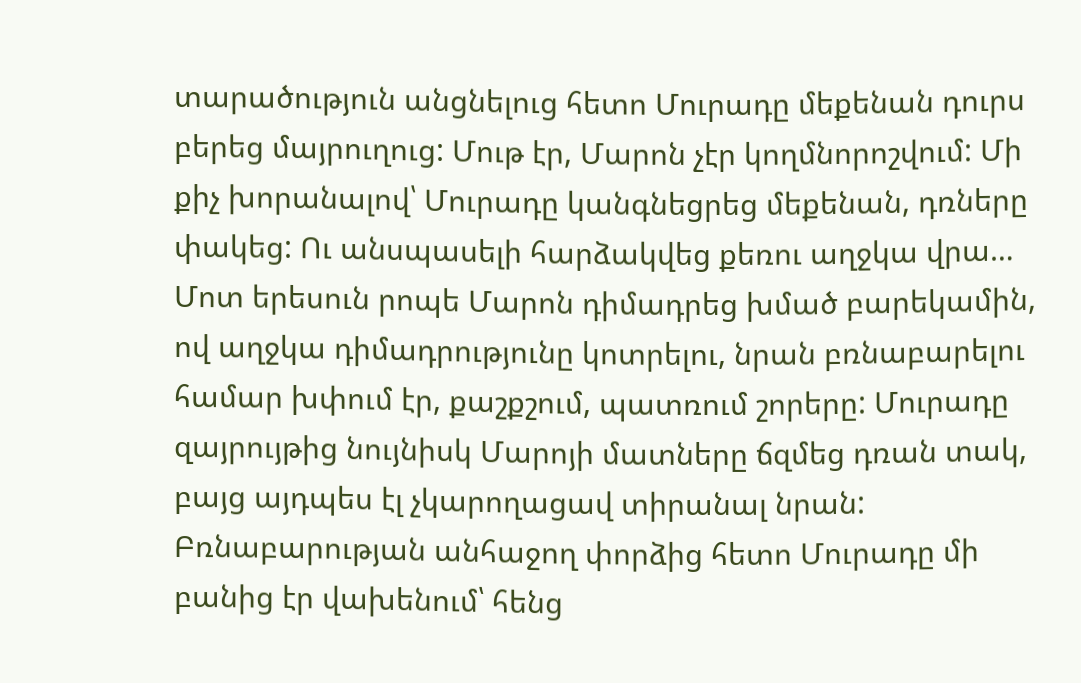տարածություն անցնելուց հետո Մուրադը մեքենան դուրս բերեց մայրուղուց: Մութ էր, Մարոն չէր կողմնորոշվում: Մի քիչ խորանալով՝ Մուրադը կանգնեցրեց մեքենան, դռները փակեց: Ու անսպասելի հարձակվեց քեռու աղջկա վրա…
Մոտ երեսուն րոպե Մարոն դիմադրեց խմած բարեկամին, ով աղջկա դիմադրությունը կոտրելու, նրան բռնաբարելու համար խփում էր, քաշքշում, պատռում շորերը: Մուրադը զայրույթից նույնիսկ Մարոյի մատները ճզմեց դռան տակ, բայց այդպես էլ չկարողացավ տիրանալ նրան:
Բռնաբարության անհաջող փորձից հետո Մուրադը մի բանից էր վախենում՝ հենց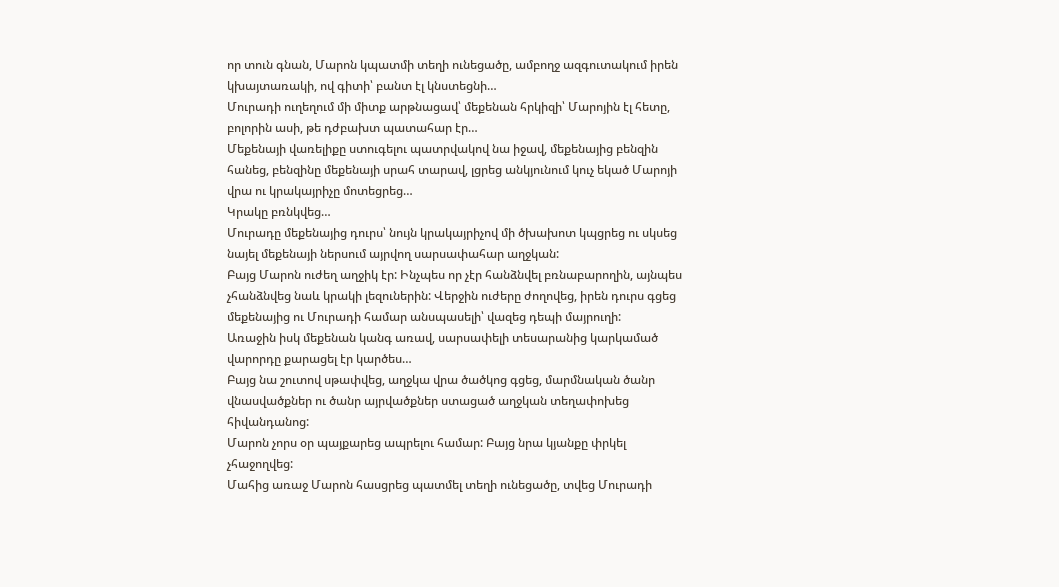որ տուն գնան, Մարոն կպատմի տեղի ունեցածը, ամբողջ ազգուտակում իրեն կխայտառակի, ով գիտի՝ բանտ էլ կնստեցնի…
Մուրադի ուղեղում մի միտք արթնացավ՝ մեքենան հրկիզի՝ Մարոյին էլ հետը, բոլորին ասի, թե դժբախտ պատահար էր…
Մեքենայի վառելիքը ստուգելու պատրվակով նա իջավ, մեքենայից բենզին հանեց, բենզինը մեքենայի սրահ տարավ, լցրեց անկյունում կուչ եկած Մարոյի վրա ու կրակայրիչը մոտեցրեց…
Կրակը բռնկվեց…
Մուրադը մեքենայից դուրս՝ նույն կրակայրիչով մի ծխախոտ կպցրեց ու սկսեց նայել մեքենայի ներսում այրվող սարսափահար աղջկան:
Բայց Մարոն ուժեղ աղջիկ էր: Ինչպես որ չէր հանձնվել բռնաբարողին, այնպես չհանձնվեց նաև կրակի լեզուներին: Վերջին ուժերը ժողովեց, իրեն դուրս գցեց մեքենայից ու Մուրադի համար անսպասելի՝ վազեց դեպի մայրուղի:
Առաջին իսկ մեքենան կանգ առավ, սարսափելի տեսարանից կարկամած վարորդը քարացել էր կարծես…
Բայց նա շուտով սթափվեց, աղջկա վրա ծածկոց գցեց, մարմնական ծանր վնասվածքներ ու ծանր այրվածքներ ստացած աղջկան տեղափոխեց հիվանդանոց:
Մարոն չորս օր պայքարեց ապրելու համար: Բայց նրա կյանքը փրկել չհաջողվեց:
Մահից առաջ Մարոն հասցրեց պատմել տեղի ունեցածը, տվեց Մուրադի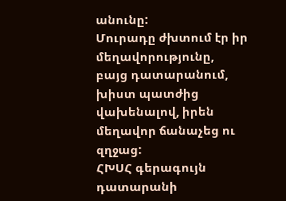անունը:
Մուրադը ժխտում էր իր մեղավորությունը, բայց դատարանում, խիստ պատժից վախենալով, իրեն մեղավոր ճանաչեց ու զղջաց:
ՀԽՍՀ գերագույն դատարանի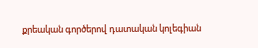քրեական գործերով դատական կոլեգիան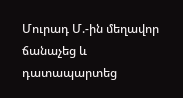Մուրադ Մ.-ին մեղավոր ճանաչեց և դատապարտեց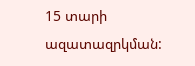15 տարի ազատազրկման: